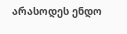არასოდეს ენდო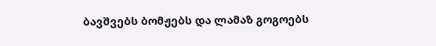ბავშვებს ბომჟებს და ლამაზ გოგოებს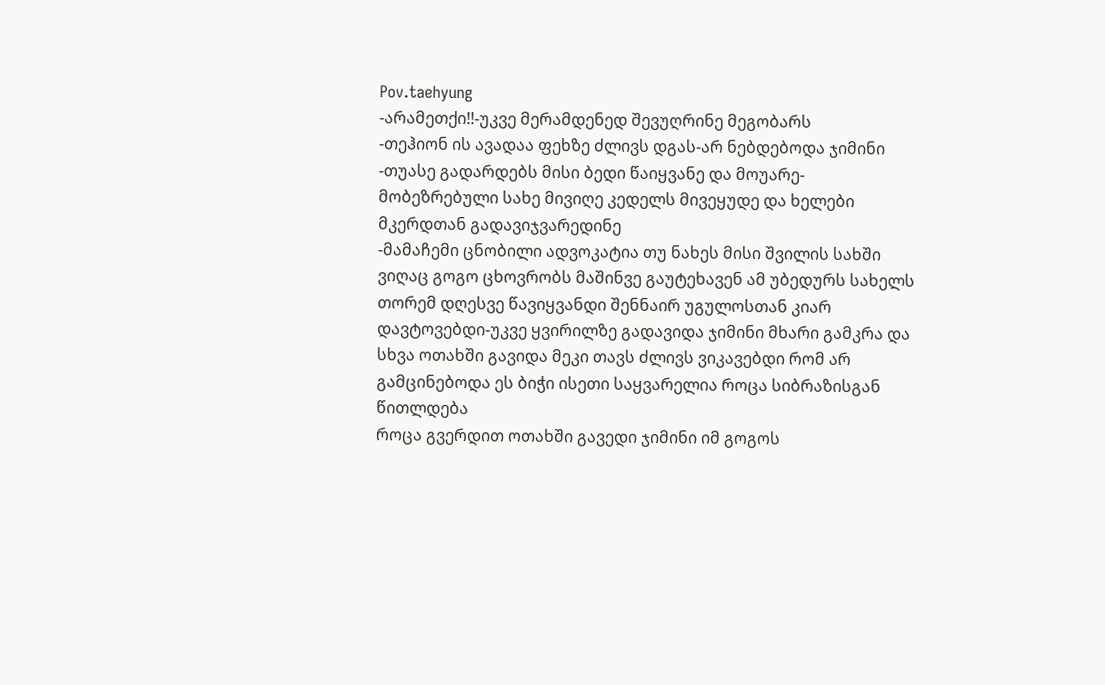Pov.taehyung
-არამეთქი!!-უკვე მერამდენედ შევუღრინე მეგობარს
-თეჰიონ ის ავადაა ფეხზე ძლივს დგას-არ ნებდებოდა ჯიმინი
-თუასე გადარდებს მისი ბედი წაიყვანე და მოუარე-მობეზრებული სახე მივიღე კედელს მივეყუდე და ხელები მკერდთან გადავიჯვარედინე
-მამაჩემი ცნობილი ადვოკატია თუ ნახეს მისი შვილის სახში ვიღაც გოგო ცხოვრობს მაშინვე გაუტეხავენ ამ უბედურს სახელს თორემ დღესვე წავიყვანდი შენნაირ უგულოსთან კიარ დავტოვებდი-უკვე ყვირილზე გადავიდა ჯიმინი მხარი გამკრა და სხვა ოთახში გავიდა მეკი თავს ძლივს ვიკავებდი რომ არ გამცინებოდა ეს ბიჭი ისეთი საყვარელია როცა სიბრაზისგან წითლდება
როცა გვერდით ოთახში გავედი ჯიმინი იმ გოგოს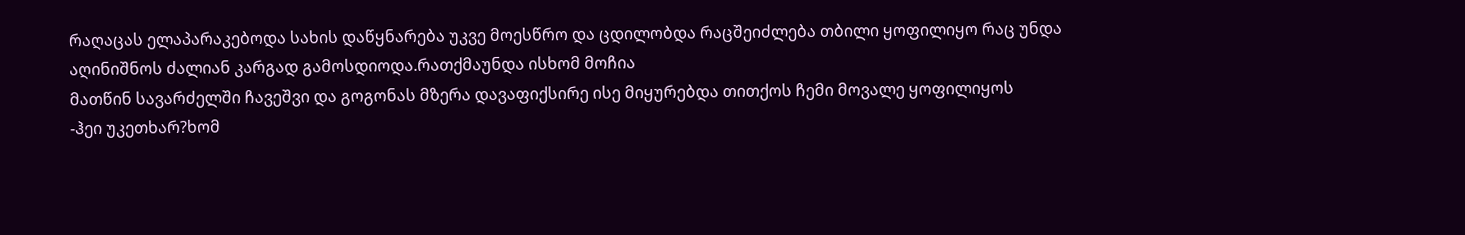რაღაცას ელაპარაკებოდა სახის დაწყნარება უკვე მოესწრო და ცდილობდა რაცშეიძლება თბილი ყოფილიყო რაც უნდა აღინიშნოს ძალიან კარგად გამოსდიოდა.რათქმაუნდა ისხომ მოჩია
მათწინ სავარძელში ჩავეშვი და გოგონას მზერა დავაფიქსირე ისე მიყურებდა თითქოს ჩემი მოვალე ყოფილიყოს
-ჰეი უკეთხარ?ხომ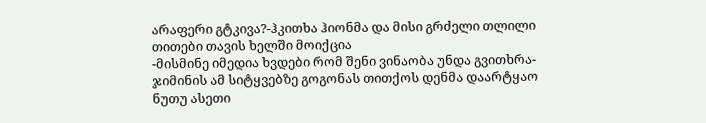არაფერი გტკივა?-ჰკითხა ჰიონმა და მისი გრძელი თლილი თითები თავის ხელში მოიქცია
-მისმინე იმედია ხვდები რომ შენი ვინაობა უნდა გვითხრა-ჯიმინის ამ სიტყვებზე გოგონას თითქოს დენმა დაარტყაო ნუთუ ასეთი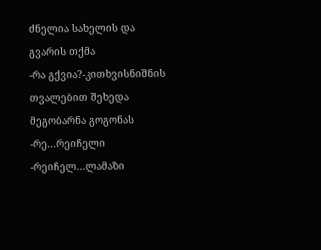ძნელია სახელის და გვარის თქმა
-რა გქვია?-კითხვისნიშნის თვალებით შეხედა მეგობარნა გოგონას
-რე...რეიჩელი
-რეიჩელ...ლამაზი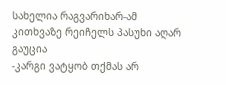სახელია რაგვარიხარ-ამ კითხვაზე რეიჩელს პასუხი აღარ გაუცია
-კარგი ვატყობ თქმას არ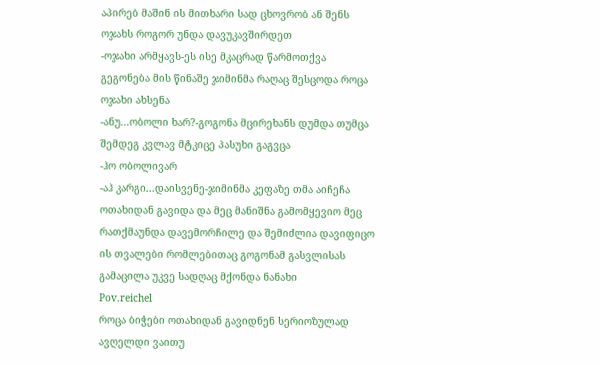აპირებ მაშინ ის მითხარი სად ცხოვრობ ან შენს ოჯახს როგორ უნდა დავუკავშირდეთ
-ოჯახი არმყავს-ეს ისე მკაცრად წარმოთქვა გეგონება მის წინაშე ჯიმინმა რაღაც შესცოდა როცა ოჯახი ახსენა
-ანუ...ობოლი ხარ?-გოგონა მცირეხანს დუმდა თუმცა შემდეგ კვლავ მტკიცე პასუხი გაგვცა
-ჰო ობოლივარ
-აჰ კარგი...დაისვენე-ჯიმინმა კეფაზე თმა აიჩეჩა ოთახიდან გავიდა და მეც მანიშნა გამომყევიო მეც რათქმაუნდა დავემორჩილე და შემიძლია დავიფიცო ის თვალები რომლებითაც გოგონამ გასვლისას გამაცილა უკვე სადღაც მქონდა ნანახი
Pov.reichel
როცა ბიჭები ოთახიდან გავიდნენ სერიოზულად ავღელდი ვაითუ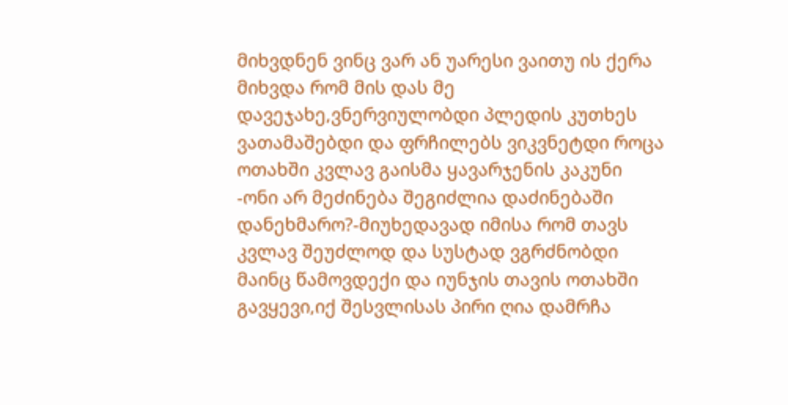მიხვდნენ ვინც ვარ ან უარესი ვაითუ ის ქერა მიხვდა რომ მის დას მე დავეჯახე,ვნერვიულობდი პლედის კუთხეს ვათამაშებდი და ფრჩილებს ვიკვნეტდი როცა ოთახში კვლავ გაისმა ყავარჯენის კაკუნი
-ონი არ მეძინება შეგიძლია დაძინებაში დანეხმარო?-მიუხედავად იმისა რომ თავს კვლავ შეუძლოდ და სუსტად ვგრძნობდი მაინც წამოვდექი და იუნჯის თავის ოთახში გავყევი,იქ შესვლისას პირი ღია დამრჩა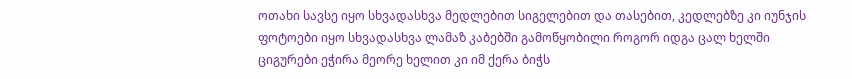ოთახი სავსე იყო სხვადასხვა მედლებით სიგელებით და თასებით, კედლებზე კი იუნჯის ფოტოები იყო სხვადასხვა ლამაზ კაბებში გამოწყობილი როგორ იდგა ცალ ხელში ციგურები ეჭირა მეორე ხელით კი იმ ქერა ბიჭს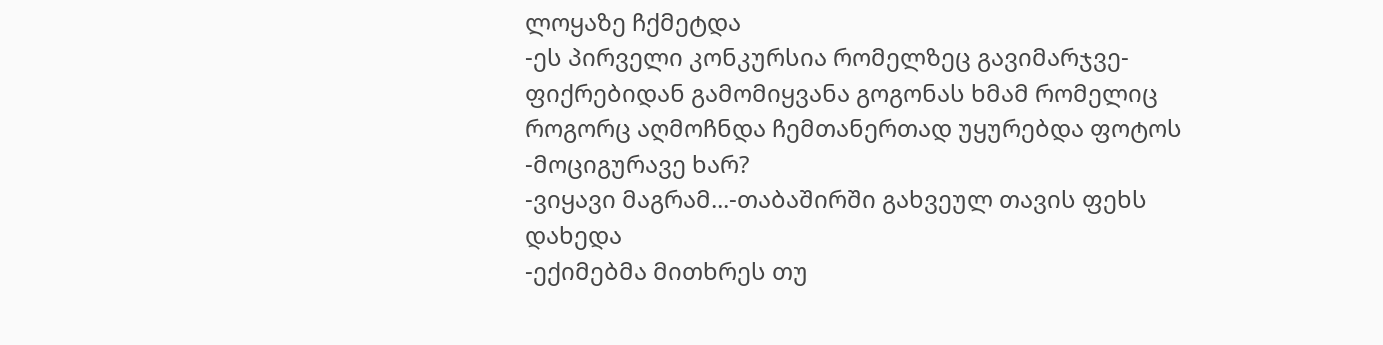ლოყაზე ჩქმეტდა
-ეს პირველი კონკურსია რომელზეც გავიმარჯვე-ფიქრებიდან გამომიყვანა გოგონას ხმამ რომელიც როგორც აღმოჩნდა ჩემთანერთად უყურებდა ფოტოს
-მოციგურავე ხარ?
-ვიყავი მაგრამ...-თაბაშირში გახვეულ თავის ფეხს დახედა
-ექიმებმა მითხრეს თუ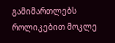გამიმართლებს როლიკებით მოკლე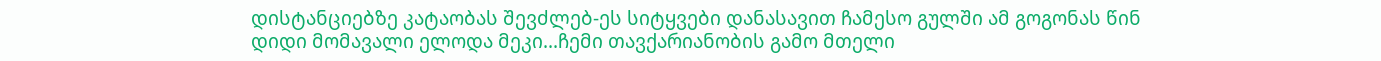დისტანციებზე კატაობას შევძლებ-ეს სიტყვები დანასავით ჩამესო გულში ამ გოგონას წინ დიდი მომავალი ელოდა მეკი...ჩემი თავქარიანობის გამო მთელი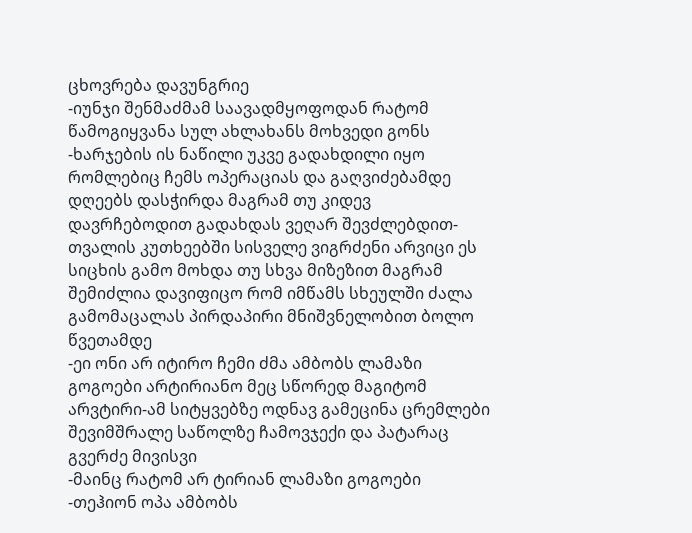ცხოვრება დავუნგრიე
-იუნჯი შენმაძმამ საავადმყოფოდან რატომ წამოგიყვანა სულ ახლახანს მოხვედი გონს
-ხარჯების ის ნაწილი უკვე გადახდილი იყო რომლებიც ჩემს ოპერაციას და გაღვიძებამდე დღეებს დასჭირდა მაგრამ თუ კიდევ დავრჩებოდით გადახდას ვეღარ შევძლებდით-თვალის კუთხეებში სისველე ვიგრძენი არვიცი ეს სიცხის გამო მოხდა თუ სხვა მიზეზით მაგრამ შემიძლია დავიფიცო რომ იმწამს სხეულში ძალა გამომაცალას პირდაპირი მნიშვნელობით ბოლო წვეთამდე
-ეი ონი არ იტირო ჩემი ძმა ამბობს ლამაზი გოგოები არტირიანო მეც სწორედ მაგიტომ არვტირი-ამ სიტყვებზე ოდნავ გამეცინა ცრემლები შევიმშრალე საწოლზე ჩამოვჯექი და პატარაც გვერძე მივისვი
-მაინც რატომ არ ტირიან ლამაზი გოგოები
-თეჰიონ ოპა ამბობს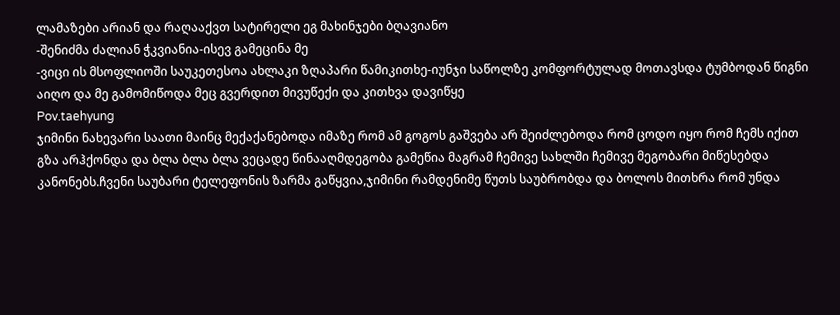ლამაზები არიან და რაღააქვთ სატირელი ეგ მახინჯები ბღავიანო
-შენიძმა ძალიან ჭკვიანია-ისევ გამეცინა მე
-ვიცი ის მსოფლიოში საუკეთესოა ახლაკი ზღაპარი წამიკითხე-იუნჯი საწოლზე კომფორტულად მოთავსდა ტუმბოდან წიგნი აიღო და მე გამომიწოდა მეც გვერდით მივუწექი და კითხვა დავიწყე
Pov.taehyung
ჯიმინი ნახევარი საათი მაინც მექაქანებოდა იმაზე რომ ამ გოგოს გაშვება არ შეიძლებოდა რომ ცოდო იყო რომ ჩემს იქით გზა არჰქონდა და ბლა ბლა ბლა ვეცადე წინააღმდეგობა გამეწია მაგრამ ჩემივე სახლში ჩემივე მეგობარი მიწესებდა კანონებს.ჩვენი საუბარი ტელეფონის ზარმა გაწყვია,ჯიმინი რამდენიმე წუთს საუბრობდა და ბოლოს მითხრა რომ უნდა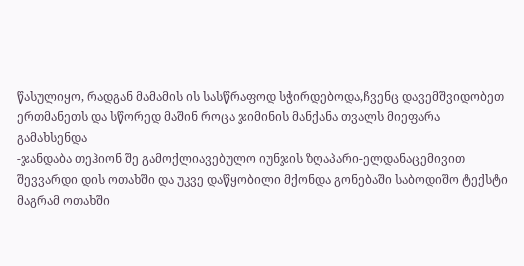წასულიყო, რადგან მამამის ის სასწრაფოდ სჭირდებოდა,ჩვენც დავემშვიდობეთ ერთმანეთს და სწორედ მაშინ როცა ჯიმინის მანქანა თვალს მიეფარა გამახსენდა
-ჯანდაბა თეჰიონ შე გამოქლიავებულო იუნჯის ზღაპარი-ელდანაცემივით შევვარდი დის ოთახში და უკვე დაწყობილი მქონდა გონებაში საბოდიშო ტექსტი მაგრამ ოთახში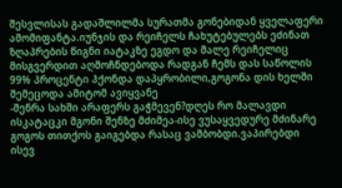შესვლისას გადაშლილმა სურათმა გონებიდან ყველაფერი ამომიფანტა.იუნჯის და რეიჩელს ჩახუტებულებს ეძინათ ზღაპრების წიგნი იატაკზე ეგდო და მალე რეიჩელიც მისგვერდით აღმოჩნდებოდა რადგან ჩემს დას საწოლის 99% პროცენტი ჰქონდა დაპყრობილი,გოგონა დის ხელში შემეცოდა ამიტომ ავიყვანე
-შენრა სახში არაფერს გაჭმევენ?დღეს რო მალავდი ისკატაცკი მგონი შენზე მძიმეა-ისე ვუსაყვედურე მძინარე გოგოს თითქოს გაიგებდა რასაც ვამბობდი.ვაპირებდი ისევ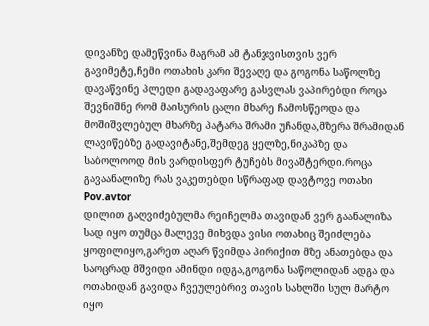დივანზე დამეწვინა მაგრამ ამ ტანჯვისთვის ვერ გავიმეტე,ჩემი ოთახის კარი შევაღე და გოგონა საწოლზე დავაწვინე პლედი გადავაფარე გასვლას ვაპირებდი როცა შევნიშნე რომ მაისურის ცალი მხარე ჩამოსწეოდა და მოშიშვლებულ მხარზე პატარა შრამი უჩანდა,მზერა შრამიდან ლავიწებზე გადავიტანე,შემდეგ ყელზე,ნიკაპზე და საბოლოოდ მის ვარდისფერ ტუჩებს მივაშტერდი.როცა გავაანალიზე რას ვაკეთებდი სწრაფად დავტოვე ოთახი
Pov.avtor
დილით გაღვიძებულმა რეიჩელმა თავიდან ვერ გაანალიზა სად იყო თუმცა მალევე მიხვდა ვისი ოთახიც შეიძლება ყოფილიყო,გარეთ აღარ წვიმდა პირიქით მზე ანათებდა და საოცრად მშვიდი ამინდი იდგა,გოგონა საწოლიდან ადგა და ოთახიდან გავიდა ჩვეულებრივ თავის სახლში სულ მარტო იყო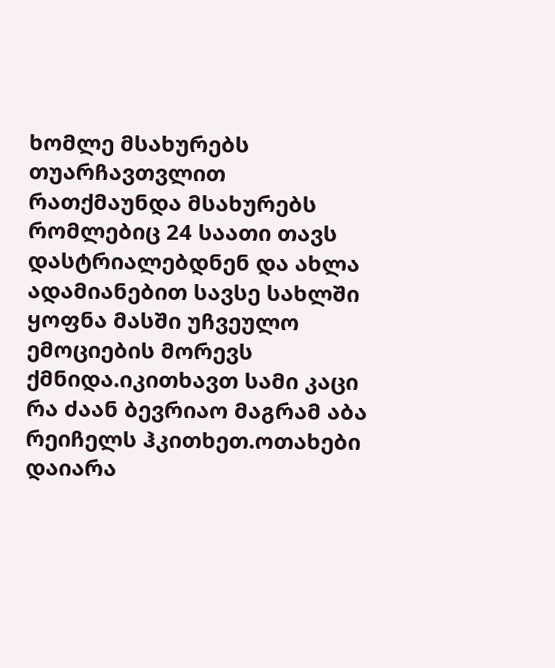ხომლე მსახურებს თუარჩავთვლით რათქმაუნდა მსახურებს რომლებიც 24 საათი თავს დასტრიალებდნენ და ახლა ადამიანებით სავსე სახლში ყოფნა მასში უჩვეულო ემოციების მორევს ქმნიდა.იკითხავთ სამი კაცი რა ძაან ბევრიაო მაგრამ აბა რეიჩელს ჰკითხეთ.ოთახები დაიარა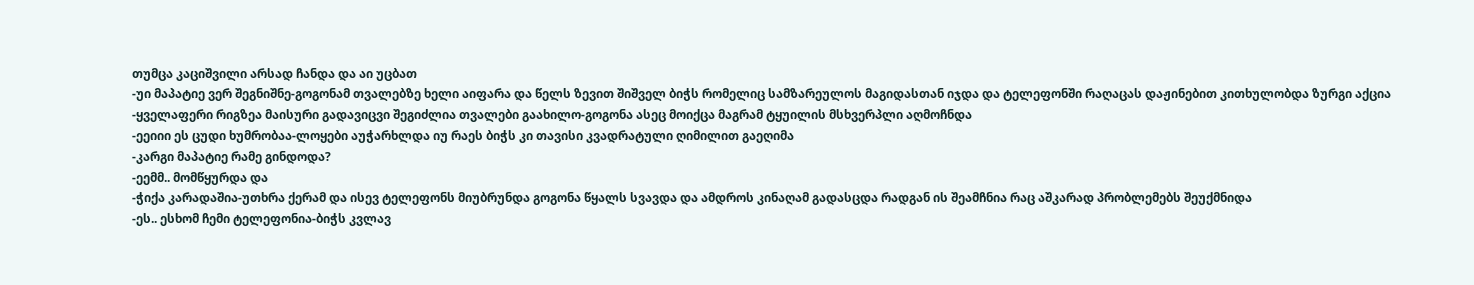თუმცა კაციშვილი არსად ჩანდა და აი უცბათ
-უი მაპატიე ვერ შეგნიშნე-გოგონამ თვალებზე ხელი აიფარა და წელს ზევით შიშველ ბიჭს რომელიც სამზარეულოს მაგიდასთან იჯდა და ტელეფონში რაღაცას დაჟინებით კითხულობდა ზურგი აქცია
-ყველაფერი რიგზეა მაისური გადავიცვი შეგიძლია თვალები გაახილო-გოგონა ასეც მოიქცა მაგრამ ტყუილის მსხვერპლი აღმოჩნდა
-ეეიიი ეს ცუდი ხუმრობაა-ლოყები აუჭარხლდა იუ რაეს ბიჭს კი თავისი კვადრატული ღიმილით გაეღიმა
-კარგი მაპატიე რამე გინდოდა?
-ეემმ.. მომწყურდა და
-ჭიქა კარადაშია-უთხრა ქერამ და ისევ ტელეფონს მიუბრუნდა გოგონა წყალს სვავდა და ამდროს კინაღამ გადასცდა რადგან ის შეამჩნია რაც აშკარად პრობლემებს შეუქმნიდა
-ეს.. ესხომ ჩემი ტელეფონია-ბიჭს კვლავ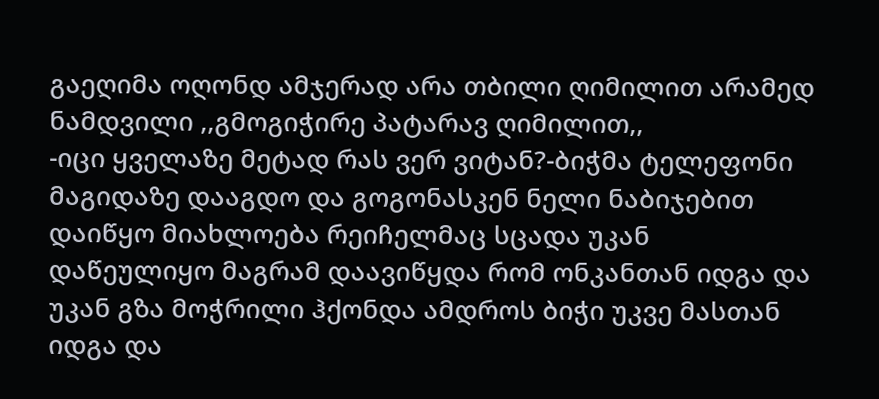გაეღიმა ოღონდ ამჯერად არა თბილი ღიმილით არამედ ნამდვილი ,,გმოგიჭირე პატარავ ღიმილით,,
-იცი ყველაზე მეტად რას ვერ ვიტან?-ბიჭმა ტელეფონი მაგიდაზე დააგდო და გოგონასკენ ნელი ნაბიჯებით დაიწყო მიახლოება რეიჩელმაც სცადა უკან დაწეულიყო მაგრამ დაავიწყდა რომ ონკანთან იდგა და უკან გზა მოჭრილი ჰქონდა ამდროს ბიჭი უკვე მასთან იდგა და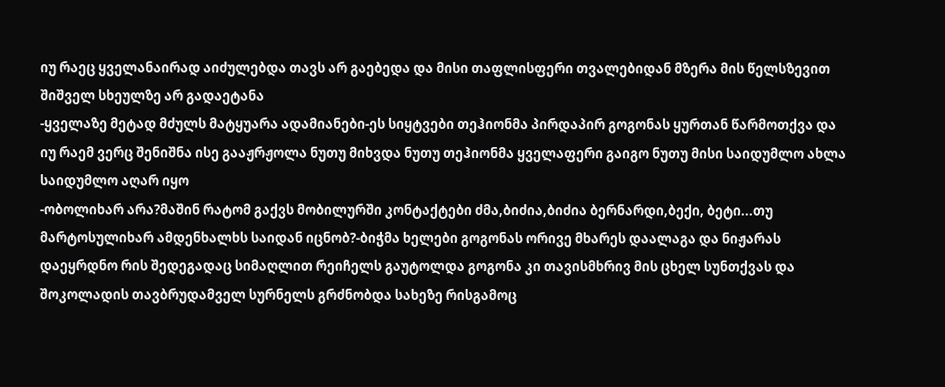იუ რაეც ყველანაირად აიძულებდა თავს არ გაებედა და მისი თაფლისფერი თვალებიდან მზერა მის წელსზევით შიშველ სხეულზე არ გადაეტანა
-ყველაზე მეტად მძულს მატყუარა ადამიანები-ეს სიყტვები თეჰიონმა პირდაპირ გოგონას ყურთან წარმოთქვა და იუ რაემ ვერც შენიშნა ისე გააჟრჟოლა ნუთუ მიხვდა ნუთუ თეჰიონმა ყველაფერი გაიგო ნუთუ მისი საიდუმლო ახლა საიდუმლო აღარ იყო
-ობოლიხარ არა?მაშინ რატომ გაქვს მობილურში კონტაქტები ძმა,ბიძია,ბიძია ბერნარდი,ბექი, ბეტი...თუ მარტოსულიხარ ამდენხალხს საიდან იცნობ?-ბიჭმა ხელები გოგონას ორივე მხარეს დაალაგა და ნიჟარას დაეყრდნო რის შედეგადაც სიმაღლით რეიჩელს გაუტოლდა გოგონა კი თავისმხრივ მის ცხელ სუნთქვას და შოკოლადის თავბრუდამველ სურნელს გრძნობდა სახეზე რისგამოც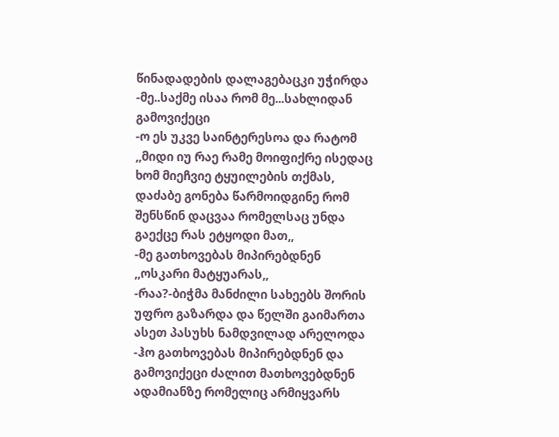წინადადების დალაგებაცკი უჭირდა
-მე..საქმე ისაა რომ მე...სახლიდან გამოვიქეცი
-ო ეს უკვე საინტერესოა და რატომ
,,მიდი იუ რაე რამე მოიფიქრე ისედაც ხომ მიეჩვიე ტყუილების თქმას, დაძაბე გონება წარმოიდგინე რომ შენსწინ დაცვაა რომელსაც უნდა გაექცე რას ეტყოდი მათ,,
-მე გათხოვებას მიპირებდნენ
,,ოსკარი მატყუარას,,
-რაა?-ბიჭმა მანძილი სახეებს შორის უფრო გაზარდა და წელში გაიმართა ასეთ პასუხს ნამდვილად არელოდა
-ჰო გათხოვებას მიპირებდნენ და გამოვიქეცი ძალით მათხოვებდნენ ადამიანზე რომელიც არმიყვარს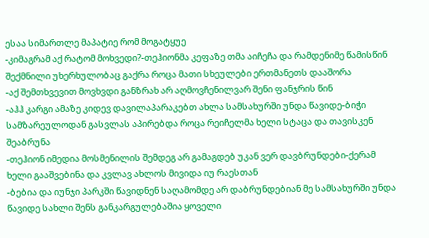ესაა სიმართლე მაპატიე რომ მოგატყუე
-კიმაგრამ აქ რატომ მოხვედი?-თეჰიონმა კეფაზე თმა აიჩეჩა და რამდენიმე წამისწინ შექმნილი უხერხულობაც გაქრა როცა მათი სხეულები ერთმანეთს დააშორა
-აქ შემთხვევით მოვხვდი განზრახ არ აღმოვჩენილვარ შენი ფანჯრის წინ
-აჰჰ კარგი ამაზე კიდევ დავილაპარაკებთ ახლა სამსახურში უნდა წავიდე-ბიჭი სამზარეულოდან გასვლას აპირებდა როცა რეიჩელმა ხელი სტაცა და თავისკენ შეაბრუნა
-თეჰიონ იმედია მოსმენილის შემდეგ არ გამაგდებ უკან ვერ დავბრუნდები-ქერამ ხელი გააშვებინა და კვლავ ახლოს მივიდა იუ რაესთან
-ბებია და იუნჯი პარკში წავიდნენ საღამომდე არ დაბრუნდებიან მე სამსახურში უნდა წავიდე სახლი შენს განკარგულებაშია ყოველი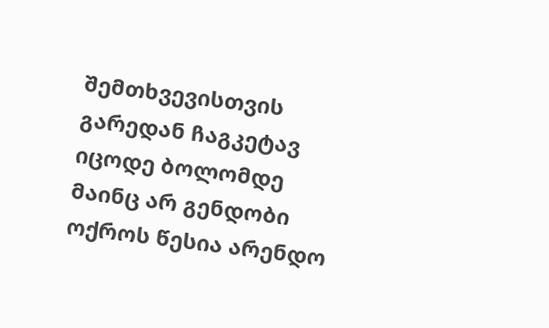შემთხვევისთვის გარედან ჩაგკეტავ იცოდე ბოლომდე მაინც არ გენდობი ოქროს წესია არენდო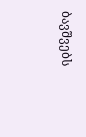ბავშვებს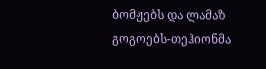ბომჟებს და ლამაზ გოგოებს-თეჰიონმა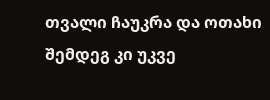თვალი ჩაუკრა და ოთახი შემდეგ კი უკვე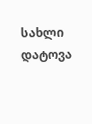სახლი დატოვა